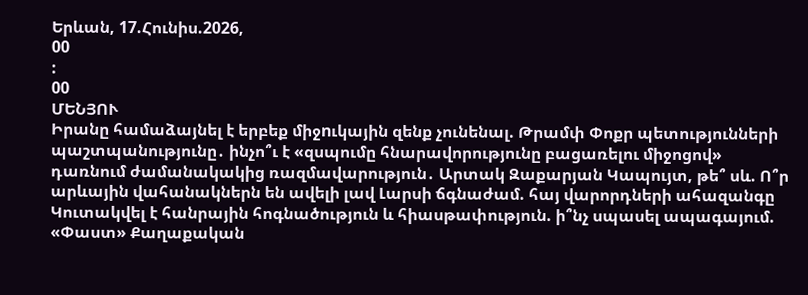Երևան, 17.Հունիս.2026,
00
:
00
ՄԵՆՅՈՒ
Իրանը համաձայնել է երբեք միջnւկային զենք չունենալ. Թրամփ Փոքր պետությունների պաշտպանությունը․ ինչո՞ւ է «զսպումը հնարավորությունը բացառելու միջոցով» դառնում ժամանակակից ռազմավարություն․ Արտակ Զաքարյան Կապույտ, թե՞ սև. Ո՞ր արևային վահանակներն են ավելի լավ Լարսի ճգնաժամ. հայ վարորդների ահազանգը Կուտակվել է հանրային հոգնածություն և հիասթափություն. ի՞նչ սպասել ապագայում. «Փաստ» Քաղաքական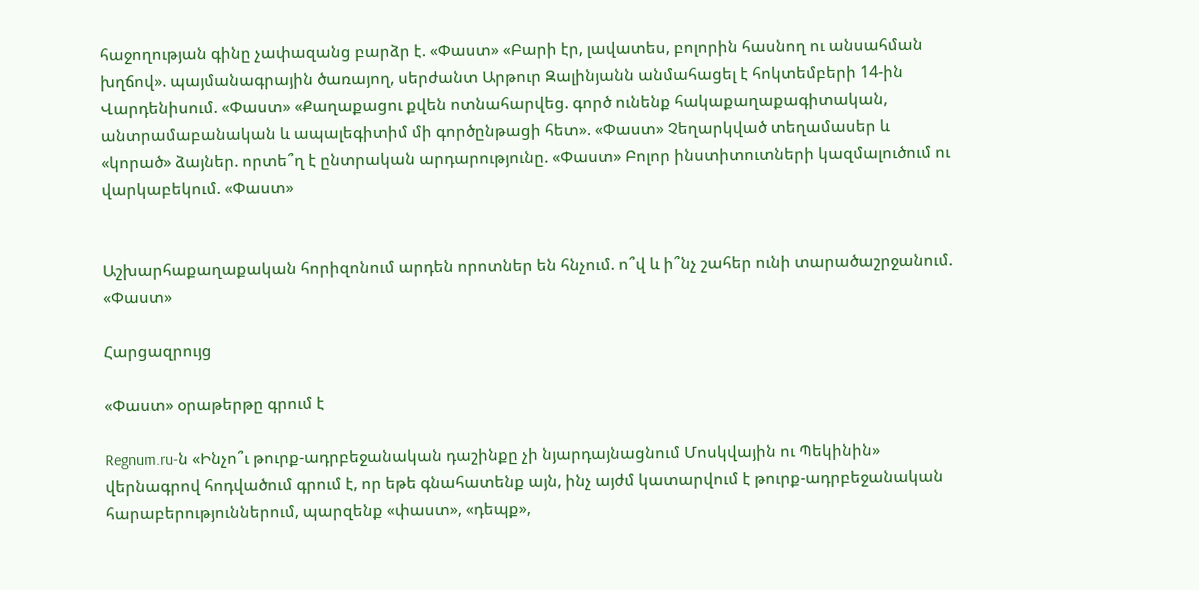հաջողության գինը չափազանց բարձր է. «Փաստ» «Բարի էր, լավատես, բոլորին հասնող ու անսահման խղճով». պայմանագրային ծառայող, սերժանտ Արթուր Զալինյանն անմահացել է հոկտեմբերի 14-ին Վարդենիսում. «Փաստ» «Քաղաքացու քվեն ոտնահարվեց. գործ ունենք հակաքաղաքագիտական, անտրամաբանական և ապալեգիտիմ մի գործընթացի հետ». «Փաստ» Չեղարկված տեղամասեր և «կորած» ձայներ. որտե՞ղ է ընտրական արդարությունը. «Փաստ» Բոլոր ինստիտուտների կազմալուծում ու վարկաբեկում. «Փաստ»


Աշխարհաքաղաքական հորիզոնում արդեն որոտներ են հնչում. ո՞վ և ի՞նչ շահեր ունի տարածաշրջանում. «Փաստ»

Հարցազրույց

«Փաստ» օրաթերթը գրում է

Regnum.ru-ն «Ինչո՞ւ թուրք-ադրբեջանական դաշինքը չի նյարդայնացնում Մոսկվային ու Պեկինին» վերնագրով հոդվածում գրում է, որ եթե գնահատենք այն, ինչ այժմ կատարվում է թուրք-ադրբեջանական հարաբերություններում, պարզենք «փաստ», «դեպք»,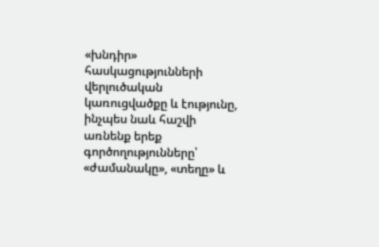«խնդիր» հասկացությունների վերլուծական կառուցվածքը և էությունը, ինչպես նաև հաշվի առնենք երեք գործողությունները՝ «ժամանակը», «տեղը» և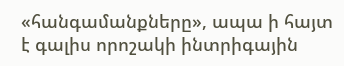«հանգամանքները», ապա ի հայտ է գալիս որոշակի ինտրիգային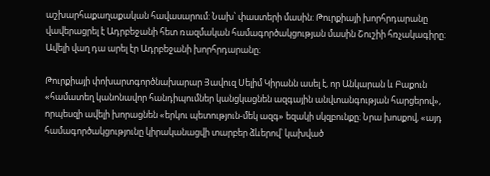աշխարհաքաղաքական հավասարում: Նախ՝ փաստերի մասին: Թուրքիայի խորհրդարանը վավերացրել է Ադրբեջանի հետ ռազմական համագործակցության մասին Շուշիի հռչակագիրը։ Ավելի վաղ դա արել էր Ադրբեջանի խորհրդարանը։

Թուրքիայի փոխարտգործնախարար Յավուզ Սելիմ Կիրանն ասել է, որ Անկարան և Բաքուն «համատեղ կանոնավոր հանդիպումներ կանցկացնեն ազգային անվտանգության հարցերով», որպեսզի ավելի խորացնեն «երկու պետություն-մեկ ազգ» եզակի սկզբունքը։ Նրա խոսքով, «այդ համագործակցությունը կիրականացվի տարբեր ձևերով՝ կախված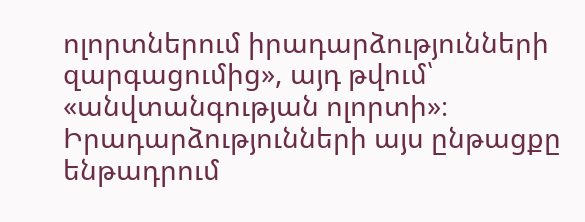ոլորտներում իրադարձությունների զարգացումից», այդ թվում՝ «անվտանգության ոլորտի»։ Իրադարձությունների այս ընթացքը ենթադրում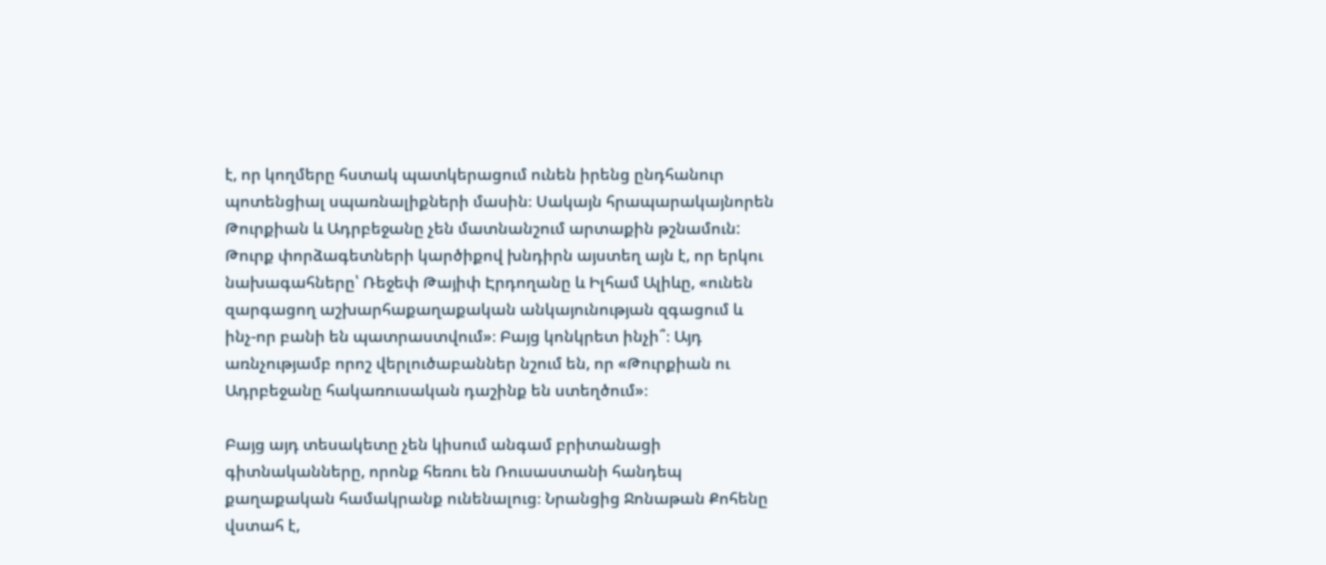է, որ կողմերը հստակ պատկերացում ունեն իրենց ընդհանուր պոտենցիալ սպառնալիքների մասին։ Սակայն հրապարակայնորեն Թուրքիան և Ադրբեջանը չեն մատնանշում արտաքին թշնամուն: Թուրք փորձագետների կարծիքով խնդիրն այստեղ այն է, որ երկու նախագահները՝ Ռեջեփ Թայիփ Էրդողանը և Իլհամ Ալիևը, «ունեն զարգացող աշխարհաքաղաքական անկայունության զգացում և ինչ-որ բանի են պատրաստվում»։ Բայց կոնկրետ ինչի՞։ Այդ առնչությամբ որոշ վերլուծաբաններ նշում են, որ «Թուրքիան ու Ադրբեջանը հակառուսական դաշինք են ստեղծում»։

Բայց այդ տեսակետը չեն կիսում անգամ բրիտանացի գիտնականները, որոնք հեռու են Ռուսաստանի հանդեպ քաղաքական համակրանք ունենալուց։ Նրանցից Ջոնաթան Քոհենը վստահ է,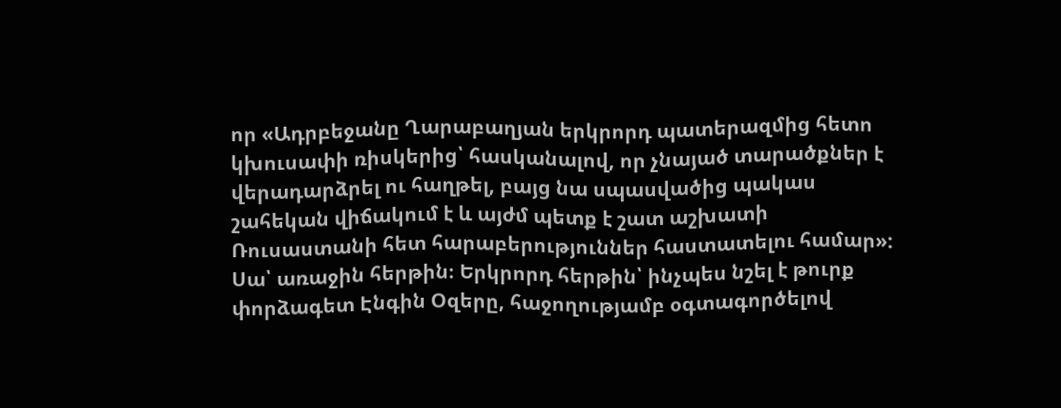որ «Ադրբեջանը Ղարաբաղյան երկրորդ պատերազմից հետո կխուսափի ռիսկերից՝ հասկանալով, որ չնայած տարածքներ է վերադարձրել ու հաղթել, բայց նա սպասվածից պակաս շահեկան վիճակում է և այժմ պետք է շատ աշխատի Ռուսաստանի հետ հարաբերություններ հաստատելու համար»: Սա՝ առաջին հերթին։ Երկրորդ հերթին՝ ինչպես նշել է թուրք փորձագետ Էնգին Օզերը, հաջողությամբ օգտագործելով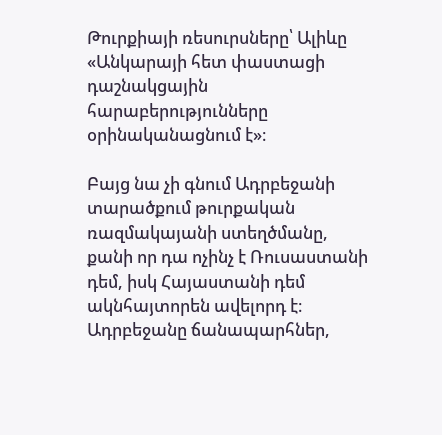Թուրքիայի ռեսուրսները՝ Ալիևը «Անկարայի հետ փաստացի դաշնակցային հարաբերությունները օրինականացնում է»։

Բայց նա չի գնում Ադրբեջանի տարածքում թուրքական ռազմակայանի ստեղծմանը, քանի որ դա ոչինչ է Ռուսաստանի դեմ, իսկ Հայաստանի դեմ ակնհայտորեն ավելորդ է։ Ադրբեջանը ճանապարհներ,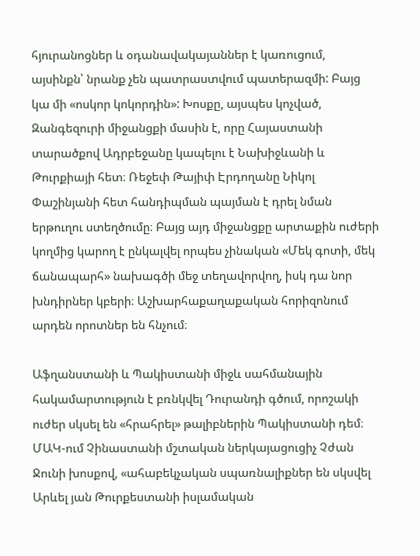հյուրանոցներ և օդանավակայաններ է կառուցում, այսինքն՝ նրանք չեն պատրաստվում պատերազմի: Բայց կա մի «ոսկոր կոկորդին»: Խոսքը, այսպես կոչված, Զանգեզուրի միջանցքի մասին է, որը Հայաստանի տարածքով Ադրբեջանը կապելու է Նախիջևանի և Թուրքիայի հետ։ Ռեջեփ Թայիփ Էրդողանը Նիկոլ Փաշինյանի հետ հանդիպման պայման է դրել նման երթուղու ստեղծումը։ Բայց այդ միջանցքը արտաքին ուժերի կողմից կարող է ընկալվել որպես չինական «Մեկ գոտի, մեկ ճանապարհ» նախագծի մեջ տեղավորվող, իսկ դա նոր խնդիրներ կբերի։ Աշխարհաքաղաքական հորիզոնում արդեն որոտներ են հնչում։

Աֆղանստանի և Պակիստանի միջև սահմանային հակամարտություն է բռնկվել Դուրանդի գծում, որոշակի ուժեր սկսել են «հրահրել» թալիբներին Պակիստանի դեմ։ ՄԱԿ-ում Չինաստանի մշտական ներկայացուցիչ Չժան Ջունի խոսքով, «ահաբեկչական սպառնալիքներ են սկսվել Արևել յան Թուրքեստանի իսլամական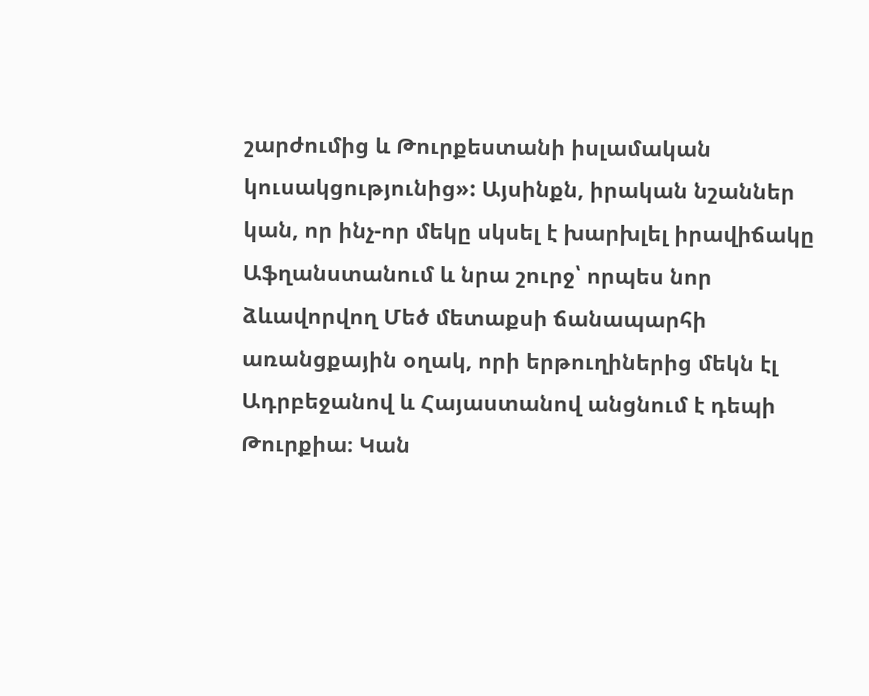շարժումից և Թուրքեստանի իսլամական կուսակցությունից»: Այսինքն, իրական նշաններ կան, որ ինչ-որ մեկը սկսել է խարխլել իրավիճակը Աֆղանստանում և նրա շուրջ՝ որպես նոր ձևավորվող Մեծ մետաքսի ճանապարհի առանցքային օղակ, որի երթուղիներից մեկն էլ Ադրբեջանով և Հայաստանով անցնում է դեպի Թուրքիա։ Կան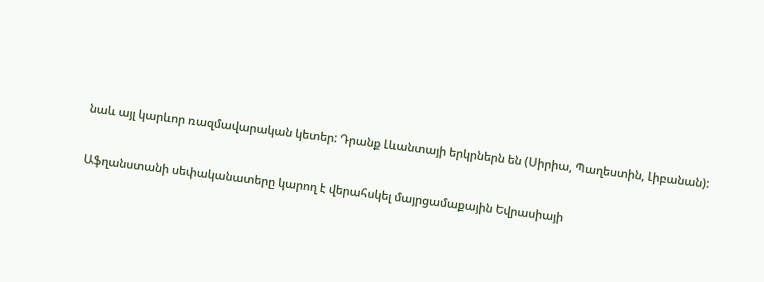նաև այլ կարևոր ռազմավարական կետեր: Դրանք Լևանտայի երկրներն են (Սիրիա, Պաղեստին, Լիբանան):

Աֆղանստանի սեփականատերը կարող է վերահսկել մայրցամաքային Եվրասիայի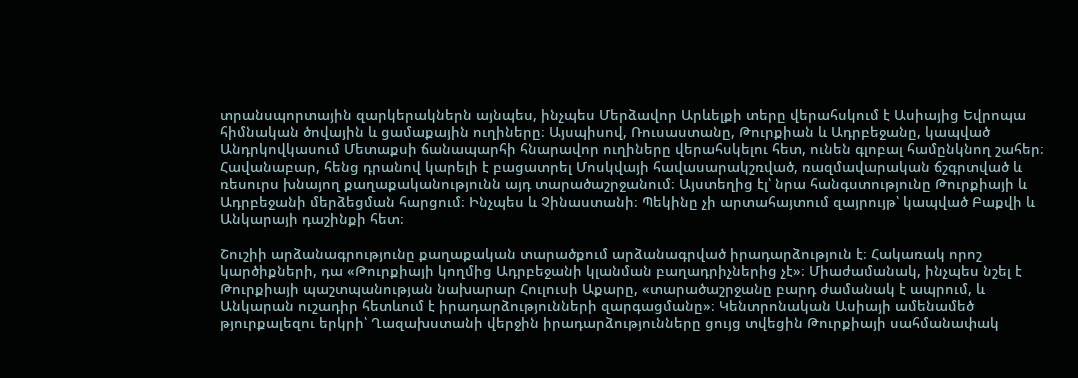տրանսպորտային զարկերակներն այնպես, ինչպես Մերձավոր Արևելքի տերը վերահսկում է Ասիայից Եվրոպա հիմնական ծովային և ցամաքային ուղիները։ Այսպիսով, Ռուսաստանը, Թուրքիան և Ադրբեջանը, կապված Անդրկովկասում Մետաքսի ճանապարհի հնարավոր ուղիները վերահսկելու հետ, ունեն գլոբալ համընկնող շահեր։ Հավանաբար, հենց դրանով կարելի է բացատրել Մոսկվայի հավասարակշռված, ռազմավարական ճշգրտված և ռեսուրս խնայող քաղաքականությունն այդ տարածաշրջանում։ Այստեղից էլ՝ նրա հանգստությունը Թուրքիայի և Ադրբեջանի մերձեցման հարցում։ Ինչպես և Չինաստանի։ Պեկինը չի արտահայտում զայրույթ՝ կապված Բաքվի և Անկարայի դաշինքի հետ։

Շուշիի արձանագրությունը քաղաքական տարածքում արձանագրված իրադարձություն է։ Հակառակ որոշ կարծիքների, դա «Թուրքիայի կողմից Ադրբեջանի կլանման բաղադրիչներից չէ»։ Միաժամանակ, ինչպես նշել է Թուրքիայի պաշտպանության նախարար Հուլուսի Աքարը, «տարածաշրջանը բարդ ժամանակ է ապրում, և Անկարան ուշադիր հետևում է իրադարձությունների զարգացմանը»։ Կենտրոնական Ասիայի ամենամեծ թյուրքալեզու երկրի՝ Ղազախստանի վերջին իրադարձությունները ցույց տվեցին Թուրքիայի սահմանափակ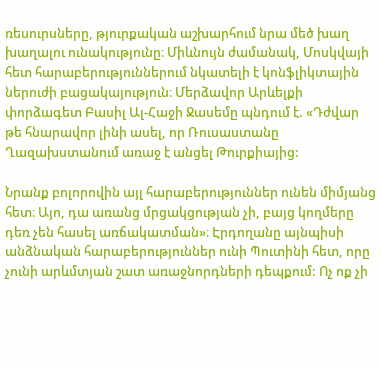ռեսուրսները, թյուրքական աշխարհում նրա մեծ խաղ խաղալու ունակությունը։ Միևնույն ժամանակ, Մոսկվայի հետ հարաբերություններում նկատելի է կոնֆլիկտային ներուժի բացակայություն։ Մերձավոր Արևելքի փորձագետ Բասիլ Ալ-Հաջի Ջասեմը պնդում է. «Դժվար թե հնարավոր լինի ասել, որ Ռուսաստանը Ղազախստանում առաջ է անցել Թուրքիայից:

Նրանք բոլորովին այլ հարաբերություններ ունեն միմյանց հետ։ Այո, դա առանց մրցակցության չի, բայց կողմերը դեռ չեն հասել առճակատման»։ Էրդողանը այնպիսի անձնական հարաբերություններ ունի Պուտինի հետ, որը չունի արևմտյան շատ առաջնորդների դեպքում: Ոչ ոք չի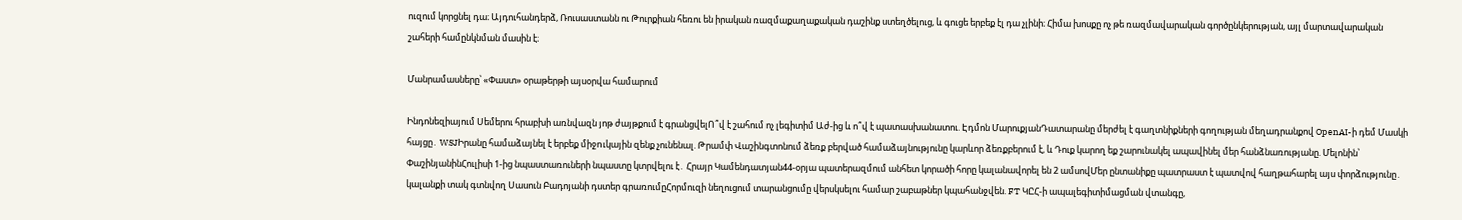ուզում կորցնել դա։ Այդուհանդերձ, Ռուսաստանն ու Թուրքիան հեռու են իրական ռազմաքաղաքական դաշինք ստեղծելուց, և գուցե երբեք էլ դա չլինի։ Հիմա խոսքը ոչ թե ռազմավարական գործընկերության, այլ մարտավարական շահերի համընկնման մասին է։

Մանրամասները՝ «Փաստ» օրաթերթի այսօրվա համարում

Ինդոնեզիայում Սեմերու հրաբխի առնվազն յոթ ժայթքում է գրանցվելՈ՞վ է շահում ոչ լեգիտիմ Աժ-ից և ո՞վ է պատասխանատու. Էդմոն ՄարուքյանԴատարանը մերժել է գաղտնիքների գողության մեղադրանքով OpenAI-ի դեմ Մասկի հայցը․ WSJԻրանը համաձայնել է երբեք միջnւկային զենք չունենալ. Թրամփ Վաշինգտոնում ձեռք բերված համաձայնությունը կարևոր ձեռքբերում է, և Դուք կարող եք շարունակել ապավինել մեր հանձնառությանը. Մելոնին՝ ՓաշինյանինՀուլիսի 1-ից նպաստառուների նպաստը կտրվելու է․ Հրայր Կամենդատյան44-օրյա պատերազմում անհետ կորածի հորը կալանավորել են 2 ամսովՄեր ընտանիքը պատրաստ է պատվով հաղթահարել այս փորձությունը․ կալանքի տակ գտնվող Սասուն Բադոյանի դստեր գրառումըՀորմուզի նեղուցում տարանցումը վերսկսելու համար շաբաթներ կպահանջվեն. FT ԿԸՀ-ի ապալեգիտիմացման վտանգը,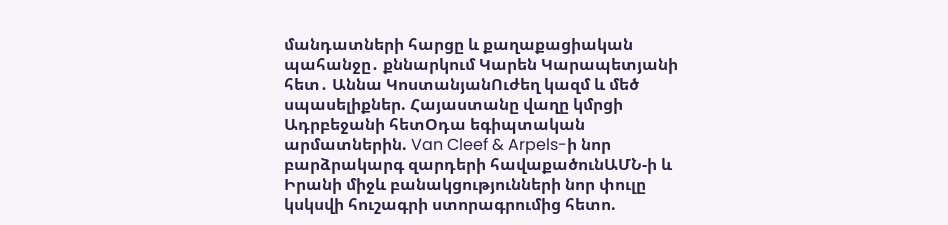մանդատների հարցը և քաղաքացիական պահանջը․ քննարկում Կարեն Կարապետյանի հետ․ Աննա ԿոստանյանՈւժեղ կազմ և մեծ սպասելիքներ. Հայաստանը վաղը կմրցի Ադրբեջանի հետՕդա եգիպտական արմատներին. Van Cleef & Arpels-ի նոր բարձրակարգ զարդերի հավաքածունԱՄՆ-ի և Իրանի միջև բանակցությունների նոր փուլը կսկսվի հուշագրի ստորագրումից հետո.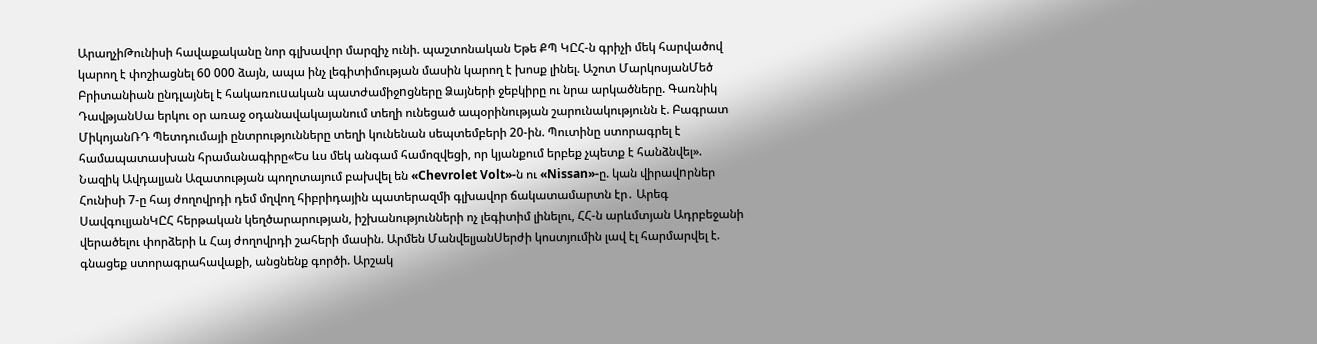ԱրաղչիԹունիսի հավաքականը նոր գլխավոր մարզիչ ունի. պաշտոնական Եթե ՔՊ ԿԸՀ-ն գրիչի մեկ հարվածով կարող է փոշիացնել 60 000 ձայն, ապա ինչ լեգիտիմության մասին կարող է խոսք լինել. Աշոտ ՄարկոսյանՄեծ Բրիտանիան ընդլայնել է հակառուuական պատժամիջnցները Ձայների ջեբկիրը ու նրա արկածները. Գառնիկ ԴավթյանՍա երկու օր առաջ օդանավակայանում տեղի ունեցած ապօրինության շարունակությունն է. Բագրատ ՄիկոյանՌԴ Պետդումայի ընտրությունները տեղի կունենան սեպտեմբերի 20-ին. Պուտինը ստորագրել է համապատասխան հրամանագիրը«Ես ևս մեկ անգամ համոզվեցի, որ կյանքում երբեք չպետք է հանձնվել». Նազիկ Ավդալյան Ազատության պողոտայում բախվել են «Chevrolet Volt»-ն ու «Nissan»-ը. կան վիրավnրներ Հունիսի 7-ը հայ ժողովրդի դեմ մղվող հիբրիդային պատերազմի գլխավոր ճակատամարտն էր․ Արեգ ՍավգուլյանԿԸՀ հերթական կեղծարարության, իշխանությունների ոչ լեգիտիմ լինելու, ՀՀ-ն արևմտյան Ադրբեջանի վերածելու փորձերի և Հայ ժողովրդի շահերի մասին. Արմեն ՄանվելյանՍերժի կոստյումին լավ էլ հարմարվել է. գնացեք ստորագրահավաքի, անցնենք գործի. Արշակ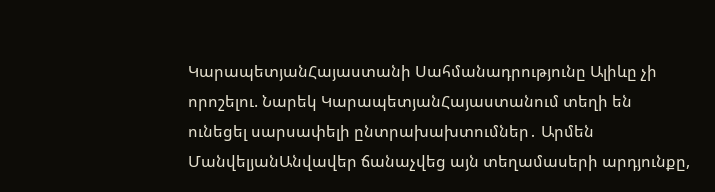ԿարապետյանՀայաստանի Սահմանադրությունը Ալիևը չի որոշելու. Նարեկ ԿարապետյանՀայաստանում տեղի են ունեցել սարսափելի ընտրախախտումներ․ Արմեն ՄանվելյանԱնվավեր ճանաչվեց այն տեղամասերի արդյունքը,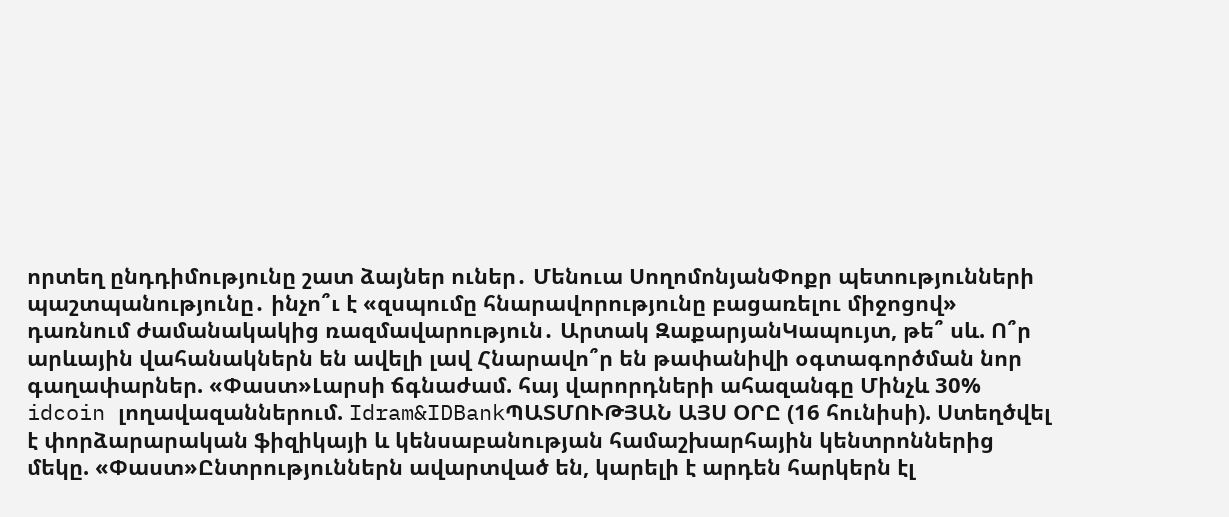որտեղ ընդդիմությունը շատ ձայներ ուներ․ Մենուա ՍողոմոնյանՓոքր պետությունների պաշտպանությունը․ ինչո՞ւ է «զսպումը հնարավորությունը բացառելու միջոցով» դառնում ժամանակակից ռազմավարություն․ Արտակ ԶաքարյանԿապույտ, թե՞ սև. Ո՞ր արևային վահանակներն են ավելի լավ Հնարավո՞ր են թափանիվի օգտագործման նոր գաղափարներ. «Փաստ»Լարսի ճգնաժամ. հայ վարորդների ահազանգը Մինչև 30% idcoin լողավազաններում. Idram&IDBankՊԱՏՄՈՒԹՅԱՆ ԱՅՍ ՕՐԸ (16 հունիսի). Ստեղծվել է փորձարարական ֆիզիկայի և կենսաբանության համաշխարհային կենտրոններից մեկը. «Փաստ»Ընտրություններն ավարտված են, կարելի է արդեն հարկերն էլ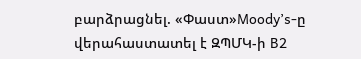բարձրացնել. «Փաստ»Moody’s-ը վերահաստատել է ԶՊՄԿ-ի B2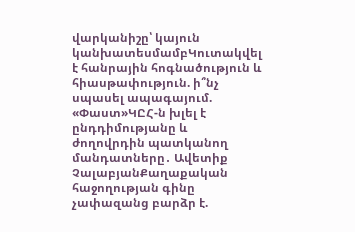վարկանիշը՝ կայուն կանխատեսմամբԿուտակվել է հանրային հոգնածություն և հիասթափություն. ի՞նչ սպասել ապագայում. «Փաստ»ԿԸՀ-ն խլել է ընդդիմությանը և ժողովրդին պատկանող մանդատները․ Ավետիք ՉալաբյանՔաղաքական հաջողության գինը չափազանց բարձր է.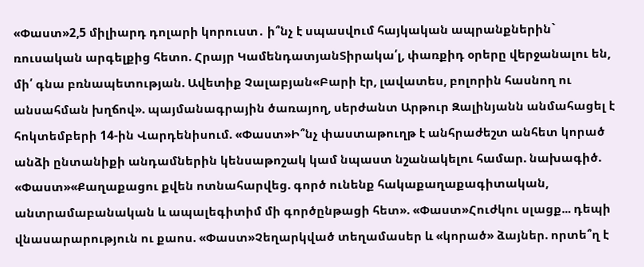«Փաստ»2,5 միլիարդ դոլարի կորուստ․ ի՞նչ է սպասվում հայկական ապրանքներին` ռուսական արգելքից հետո. Հրայր ԿամենդատյանՏիրակա՛լ, փառքիդ օրերը վերջանալու են, մի՛ գնա բռնապետության. Ավետիք Չալաբյան«Բարի էր, լավատես, բոլորին հասնող ու անսահման խղճով». պայմանագրային ծառայող, սերժանտ Արթուր Զալինյանն անմահացել է հոկտեմբերի 14-ին Վարդենիսում. «Փաստ»Ի՞նչ փաստաթուղթ է անհրաժեշտ անհետ կորած անձի ընտանիքի անդամներին կենսաթոշակ կամ նպաստ նշանակելու համար. նախագիծ. «Փաստ»«Քաղաքացու քվեն ոտնահարվեց. գործ ունենք հակաքաղաքագիտական, անտրամաբանական և ապալեգիտիմ մի գործընթացի հետ». «Փաստ»Հուժկու սլացք... դեպի վնասարարություն ու քաոս. «Փաստ»Չեղարկված տեղամասեր և «կորած» ձայներ. որտե՞ղ է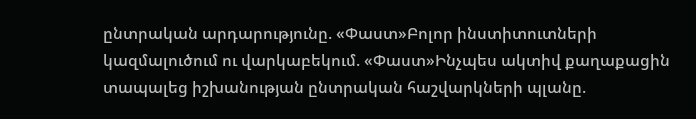ընտրական արդարությունը. «Փաստ»Բոլոր ինստիտուտների կազմալուծում ու վարկաբեկում. «Փաստ»Ինչպես ակտիվ քաղաքացին տապալեց իշխանության ընտրական հաշվարկների պլանը.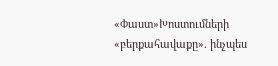«Փաստ»Խոստումների «բերքահավաքը». ինչպես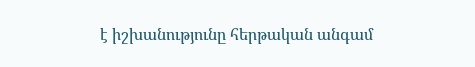է իշխանությունը հերթական անգամ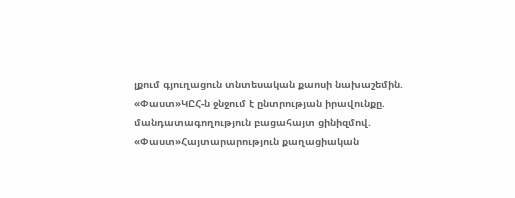լքում գյուղացուն տնտեսական քաոսի նախաշեմին. «Փաստ»ԿԸՀ-ն ջնջում է ընտրության իրավունքը. մանդատագողություն բացահայտ ցինիզմով. «Փաստ»Հայտարարություն քաղացիական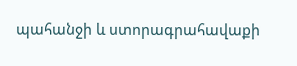պահանջի և ստորագրահավաքի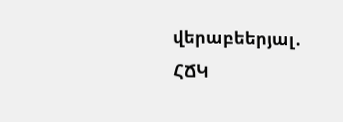վերաբեերյալ․ ՀՃԿ